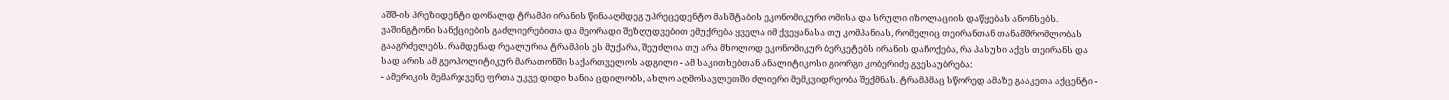აშშ-ის პრეზიდენტი დონალდ ტრამპი ირანის წინააღმდეგ უპრეცედენტო მასშტაბის ეკონომიკური ომისა და სრული იზოლაციის დაწყებას ანონსებს. ვაშინგტონი სანქციების გაძლიერებითა და მეორადი შეზღუდვებით ემუქრება ყველა იმ ქვეყანასა თუ კომპანიას, რომელიც თეირანთან თანამშრომლობას გააგრძელებს. რამდენად რეალურია ტრამპის ეს მუქარა, შეუძლია თუ არა მხოლოდ ეკონომიკურ ბერკეტებს ირანის დაჩოქება, რა პასუხი აქვს თეირანს და სად არის ამ გეოპოლიტიკურ მარათონში საქართველოს ადგილი - ამ საკითხებთან ანალიტიკოსი გიორგი კობერიძე გვესაუბრება:
- ამერიკის მემარჯვენე ფრთა უკვე დიდი ხანია ცდილობს, ახლო აღმოსავლეთში ძლიერი მემკვიდრეობა შექმნას. ტრამპმაც სწორედ ამაზე გააკეთა აქცენტი -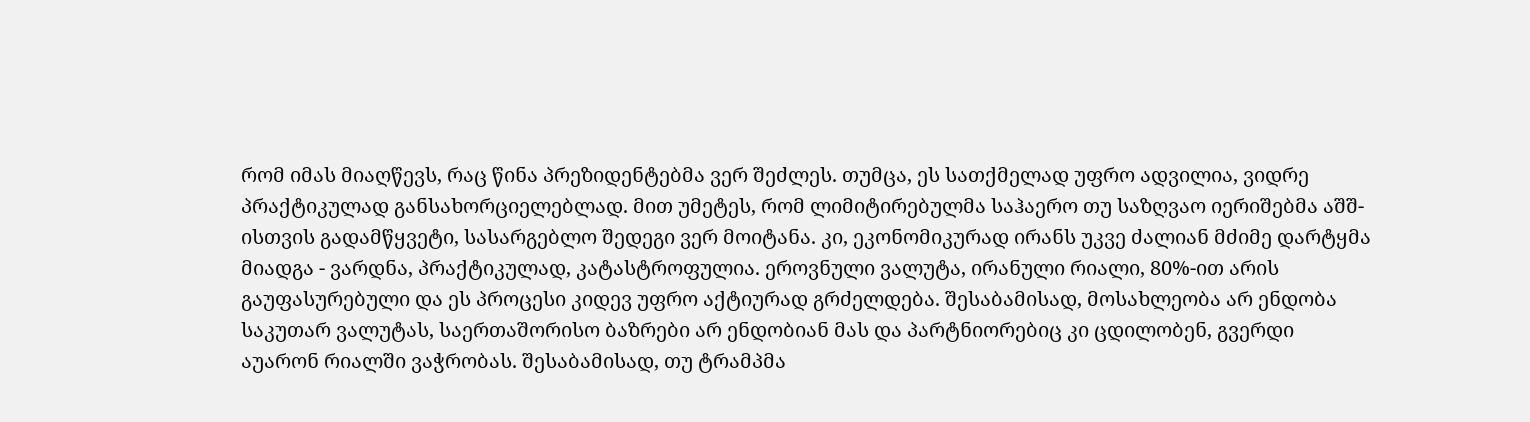რომ იმას მიაღწევს, რაც წინა პრეზიდენტებმა ვერ შეძლეს. თუმცა, ეს სათქმელად უფრო ადვილია, ვიდრე პრაქტიკულად განსახორციელებლად. მით უმეტეს, რომ ლიმიტირებულმა საჰაერო თუ საზღვაო იერიშებმა აშშ-ისთვის გადამწყვეტი, სასარგებლო შედეგი ვერ მოიტანა. კი, ეკონომიკურად ირანს უკვე ძალიან მძიმე დარტყმა მიადგა - ვარდნა, პრაქტიკულად, კატასტროფულია. ეროვნული ვალუტა, ირანული რიალი, 80%-ით არის გაუფასურებული და ეს პროცესი კიდევ უფრო აქტიურად გრძელდება. შესაბამისად, მოსახლეობა არ ენდობა საკუთარ ვალუტას, საერთაშორისო ბაზრები არ ენდობიან მას და პარტნიორებიც კი ცდილობენ, გვერდი აუარონ რიალში ვაჭრობას. შესაბამისად, თუ ტრამპმა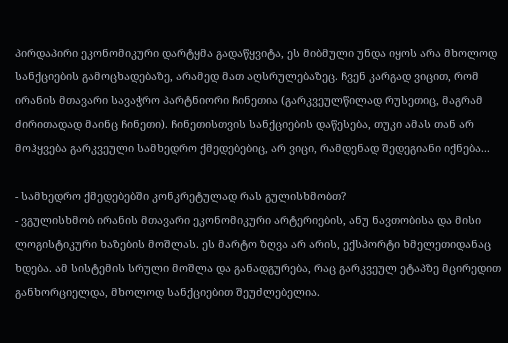პირდაპირი ეკონომიკური დარტყმა გადაწყვიტა, ეს მიბმული უნდა იყოს არა მხოლოდ სანქციების გამოცხადებაზე, არამედ მათ აღსრულებაზეც. ჩვენ კარგად ვიცით, რომ ირანის მთავარი სავაჭრო პარტნიორი ჩინეთია (გარკვეულწილად რუსეთიც, მაგრამ ძირითადად მაინც ჩინეთი). ჩინეთისთვის სანქციების დაწესება, თუკი ამას თან არ მოჰყვება გარკვეული სამხედრო ქმედებებიც, არ ვიცი, რამდენად შედეგიანი იქნება...

- სამხედრო ქმედებებში კონკრეტულად რას გულისხმობთ?
- ვგულისხმობ ირანის მთავარი ეკონომიკური არტერიების, ანუ ნავთობისა და მისი ლოგისტიკური ხაზების მოშლას. ეს მარტო ზღვა არ არის, ექსპორტი ხმელეთიდანაც ხდება. ამ სისტემის სრული მოშლა და განადგურება, რაც გარკვეულ ეტაპზე მცირედით განხორციელდა, მხოლოდ სანქციებით შეუძლებელია.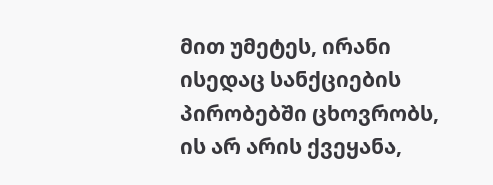მით უმეტეს, ირანი ისედაც სანქციების პირობებში ცხოვრობს, ის არ არის ქვეყანა,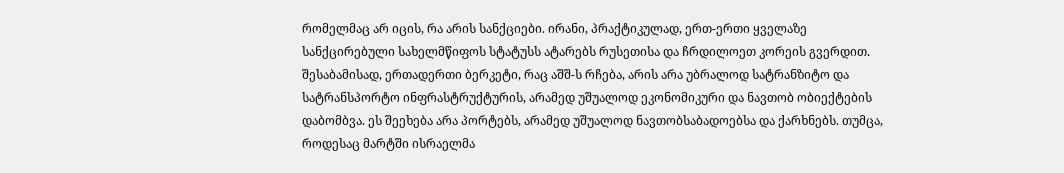რომელმაც არ იცის, რა არის სანქციები. ირანი, პრაქტიკულად, ერთ-ერთი ყველაზე სანქცირებული სახელმწიფოს სტატუსს ატარებს რუსეთისა და ჩრდილოეთ კორეის გვერდით.
შესაბამისად, ერთადერთი ბერკეტი, რაც აშშ-ს რჩება, არის არა უბრალოდ სატრანზიტო და სატრანსპორტო ინფრასტრუქტურის, არამედ უშუალოდ ეკონომიკური და ნავთობ ობიექტების დაბომბვა. ეს შეეხება არა პორტებს, არამედ უშუალოდ ნავთობსაბადოებსა და ქარხნებს. თუმცა, როდესაც მარტში ისრაელმა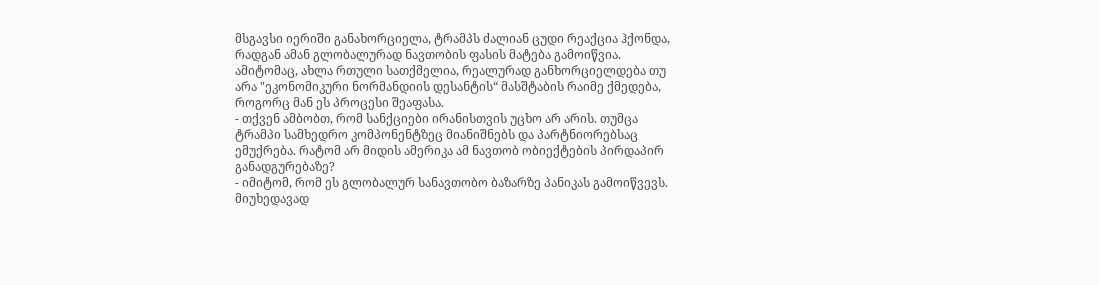მსგავსი იერიში განახორციელა, ტრამპს ძალიან ცუდი რეაქცია ჰქონდა, რადგან ამან გლობალურად ნავთობის ფასის მატება გამოიწვია. ამიტომაც, ახლა რთული სათქმელია, რეალურად განხორციელდება თუ არა "ეკონომიკური ნორმანდიის დესანტის“ მასშტაბის რაიმე ქმედება, როგორც მან ეს პროცესი შეაფასა.
- თქვენ ამბობთ, რომ სანქციები ირანისთვის უცხო არ არის. თუმცა ტრამპი სამხედრო კომპონენტზეც მიანიშნებს და პარტნიორებსაც ემუქრება. რატომ არ მიდის ამერიკა ამ ნავთობ ობიექტების პირდაპირ განადგურებაზე?
- იმიტომ, რომ ეს გლობალურ სანავთობო ბაზარზე პანიკას გამოიწვევს. მიუხედავად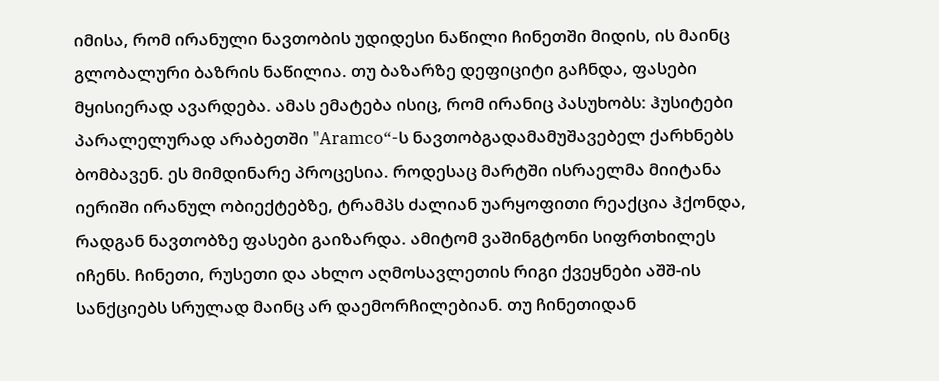იმისა, რომ ირანული ნავთობის უდიდესი ნაწილი ჩინეთში მიდის, ის მაინც გლობალური ბაზრის ნაწილია. თუ ბაზარზე დეფიციტი გაჩნდა, ფასები მყისიერად ავარდება. ამას ემატება ისიც, რომ ირანიც პასუხობს: ჰუსიტები პარალელურად არაბეთში "Aramco“-ს ნავთობგადამამუშავებელ ქარხნებს ბომბავენ. ეს მიმდინარე პროცესია. როდესაც მარტში ისრაელმა მიიტანა იერიში ირანულ ობიექტებზე, ტრამპს ძალიან უარყოფითი რეაქცია ჰქონდა, რადგან ნავთობზე ფასები გაიზარდა. ამიტომ ვაშინგტონი სიფრთხილეს იჩენს. ჩინეთი, რუსეთი და ახლო აღმოსავლეთის რიგი ქვეყნები აშშ-ის სანქციებს სრულად მაინც არ დაემორჩილებიან. თუ ჩინეთიდან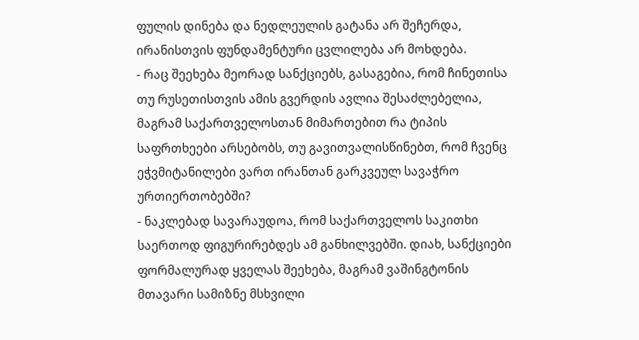ფულის დინება და ნედლეულის გატანა არ შეჩერდა, ირანისთვის ფუნდამენტური ცვლილება არ მოხდება.
- რაც შეეხება მეორად სანქციებს, გასაგებია, რომ ჩინეთისა თუ რუსეთისთვის ამის გვერდის ავლია შესაძლებელია, მაგრამ საქართველოსთან მიმართებით რა ტიპის საფრთხეები არსებობს, თუ გავითვალისწინებთ, რომ ჩვენც ეჭვმიტანილები ვართ ირანთან გარკვეულ სავაჭრო ურთიერთობებში?
- ნაკლებად სავარაუდოა, რომ საქართველოს საკითხი საერთოდ ფიგურირებდეს ამ განხილვებში. დიახ, სანქციები ფორმალურად ყველას შეეხება, მაგრამ ვაშინგტონის მთავარი სამიზნე მსხვილი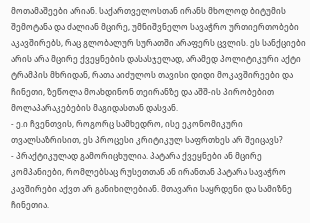მოთამაშეები არიან. საქართველოსთან ირანს მხოლოდ ბიტუმის შემოტანა და ძალიან მცირე, უმნიშვნელო სავაჭრო ურთიერთობები აკავშირებს, რაც გლობალურ სურათში არაფერს ცვლის. ეს სანქციები არის არა მცირე ქვეყნების დასასჯელად, არამედ პოლიტიკური აქტი ტრამპის მხრიდან, რათა აიძულოს თავისი დიდი მოკავშირეები და ჩინეთი, ზეწოლა მოახდინონ თეირანზე და აშშ-ის პირობებით მოლაპარაკებების მაგიდასთან დასვან.
- ე.ი ჩვენთვის, როგორც სამხედრო, ისე ეკონომიკური თვალსაზრისით, ეს პროცესი კრიტიკულ საფრთხეს არ შეიცავს?
- პრაქტიკულად გამორიცხულია. პატარა ქვეყნები ან მცირე კომპანიები, რომლებსაც რუსეთთან ან ირანთან პატარა სავაჭრო კავშირები აქვთ არ განიხილებიან. მთავარი საყრდენი და სამიზნე ჩინეთია.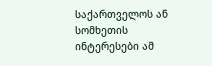საქართველოს ან სომხეთის ინტერესები ამ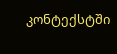კონტექსტში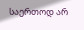საერთოდ არ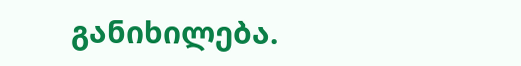განიხილება.